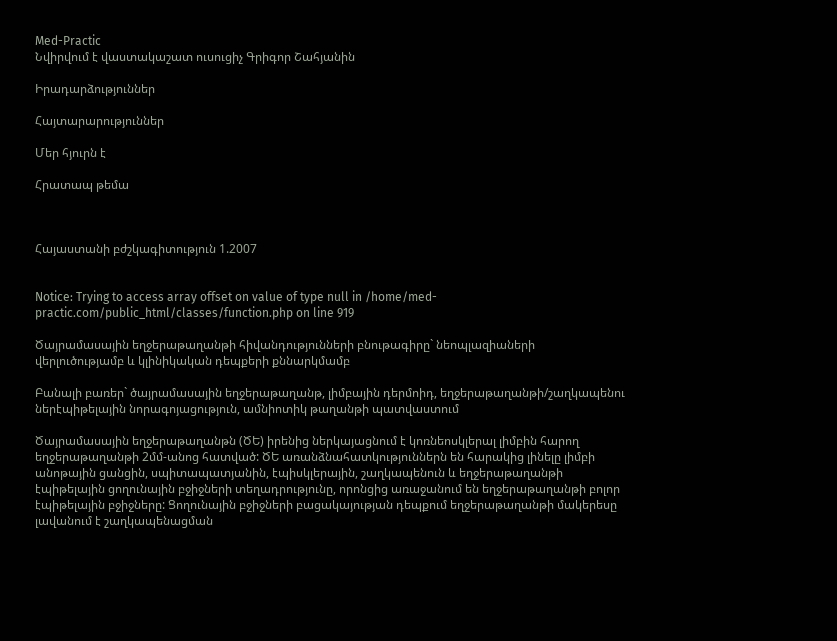Med-Practic
Նվիրվում է վաստակաշատ ուսուցիչ Գրիգոր Շահյանին

Իրադարձություններ

Հայտարարություններ

Մեր հյուրն է

Հրատապ թեմա



Հայաստանի բժշկագիտություն 1.2007


Notice: Trying to access array offset on value of type null in /home/med-practic.com/public_html/classes/function.php on line 919

Ծայրամասային եղջերաթաղանթի հիվանդությունների բնութագիրը` նեոպլազիաների վերլուծությամբ և կլինիկական դեպքերի քննարկմամբ

Բանալի բառեր` ծայրամասային եղջերաթաղանթ, լիմբային դերմոիդ, եղջերաթաղանթի/շաղկապենու ներէպիթելային նորագոյացություն, ամնիոտիկ թաղանթի պատվաստում

Ծայրամասային եղջերաթաղանթն (ԾԵ) իրենից ներկայացնում է կոռնեոսկլերալ լիմբին հարող եղջերաթաղանթի 2մմ-անոց հատված: ԾԵ առանձնահատկություններն են հարակից լինելը լիմբի անոթային ցանցին, սպիտապատյանին, էպիսկլերային, շաղկապենուն և եղջերաթաղանթի էպիթելային ցողունային բջիջների տեղադրությունը, որոնցից առաջանում են եղջերաթաղանթի բոլոր էպիթելային բջիջները: Ցողունային բջիջների բացակայության դեպքում եղջերաթաղանթի մակերեսը լավանում է շաղկապենացման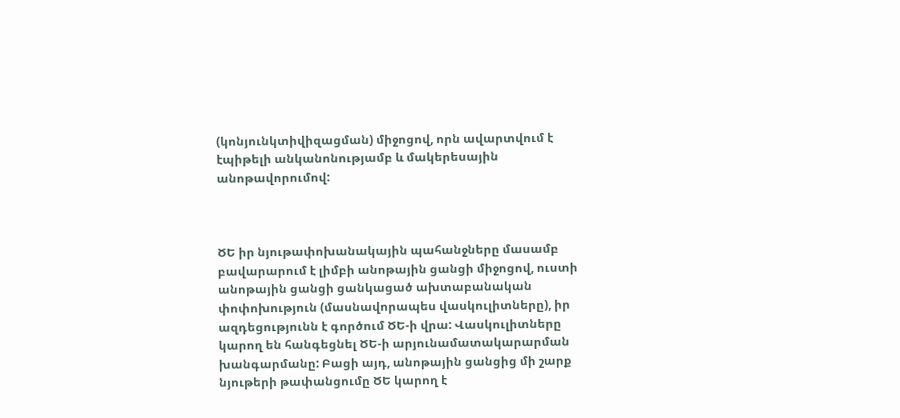(կոնյունկտիվիզացման) միջոցով, որն ավարտվում է էպիթելի անկանոնությամբ և մակերեսային անոթավորումով:



ԾԵ իր նյութափոխանակային պահանջները մասամբ բավարարում է լիմբի անոթային ցանցի միջոցով, ուստի անոթային ցանցի ցանկացած ախտաբանական փոփոխություն (մասնավորապես վասկուլիտները), իր ազդեցությունն է գործում ԾԵ-ի վրա: Վասկուլիտները կարող են հանգեցնել ԾԵ-ի արյունամատակարարման խանգարմանը: Բացի այդ, անոթային ցանցից մի շարք նյութերի թափանցումը ԾԵ կարող է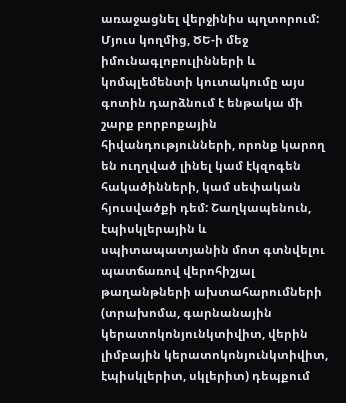առաջացնել վերջինիս պղտորում: Մյուս կողմից, ԾԵ-ի մեջ իմունագլոբուլինների և կոմպլեմենտի կուտակումը այս գոտին դարձնում է ենթակա մի շարք բորբոքային հիվանդությունների, որոնք կարող են ուղղված լինել կամ էկզոգեն հակածինների, կամ սեփական հյուսվածքի դեմ: Շաղկապենուն, էպիսկլերային և սպիտապատյանին մոտ գտնվելու պատճառով վերոհիշյալ թաղանթների ախտահարումների (տրախոմա, գարնանային կերատոկոնյունկտիվիտ, վերին լիմբային կերատոկոնյունկտիվիտ, էպիսկլերիտ, սկլերիտ) դեպքում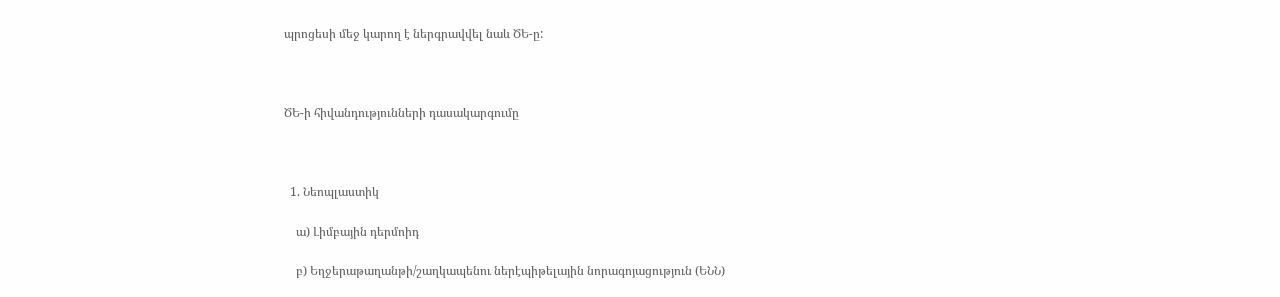պրոցեսի մեջ կարող է ներգրավվել նաև ԾԵ-ը:



ԾԵ-ի հիվանդությունների դասակարգումը



  1. Նեոպլաստիկ

    ա) Լիմբային դերմոիդ

    բ) Եղջերաթաղանթի/շաղկապենու ներէպիթելային նորագոյացություն (ԵՆՆ)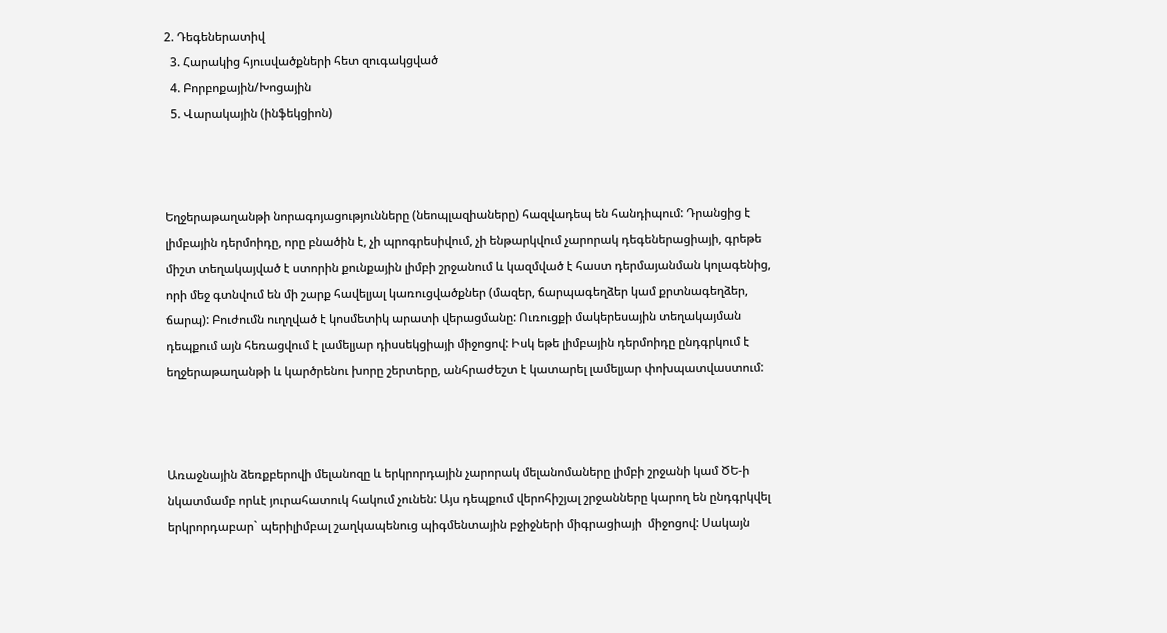2. Դեգեներատիվ
  3. Հարակից հյուսվածքների հետ զուգակցված
  4. Բորբոքային/Խոցային
  5. Վարակային (ինֆեկցիոն)



Եղջերաթաղանթի նորագոյացությունները (նեոպլազիաները) հազվադեպ են հանդիպում: Դրանցից է լիմբային դերմոիդը, որը բնածին է, չի պրոգրեսիվում, չի ենթարկվում չարորակ դեգեներացիայի, գրեթե միշտ տեղակայված է ստորին քունքային լիմբի շրջանում և կազմված է հաստ դերմայանման կոլագենից, որի մեջ գտնվում են մի շարք հավելյալ կառուցվածքներ (մազեր, ճարպագեղձեր կամ քրտնագեղձեր, ճարպ): Բուժումն ուղղված է կոսմետիկ արատի վերացմանը: Ուռուցքի մակերեսային տեղակայման դեպքում այն հեռացվում է լամելյար դիսսեկցիայի միջոցով: Իսկ եթե լիմբային դերմոիդը ընդգրկում է եղջերաթաղանթի և կարծրենու խորը շերտերը, անհրաժեշտ է կատարել լամելյար փոխպատվաստում:



Առաջնային ձեռքբերովի մելանոզը և երկրորդային չարորակ մելանոմաները լիմբի շրջանի կամ ԾԵ-ի նկատմամբ որևէ յուրահատուկ հակում չունեն: Այս դեպքում վերոհիշյալ շրջանները կարող են ընդգրկվել երկրորդաբար` պերիլիմբալ շաղկապենուց պիգմենտային բջիջների միգրացիայի  միջոցով: Սակայն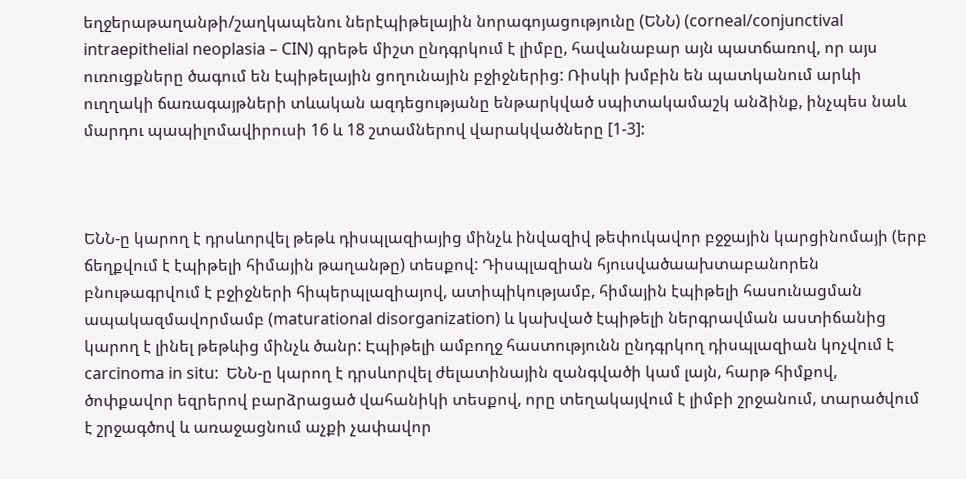եղջերաթաղանթի/շաղկապենու ներէպիթելային նորագոյացությունը (ԵՆՆ) (corneal/conjunctival intraepithelial neoplasia – CIN) գրեթե միշտ ընդգրկում է լիմբը, հավանաբար այն պատճառով, որ այս ուռուցքները ծագում են էպիթելային ցողունային բջիջներից: Ռիսկի խմբին են պատկանում արևի ուղղակի ճառագայթների տևական ազդեցությանը ենթարկված սպիտակամաշկ անձինք, ինչպես նաև մարդու պապիլոմավիրուսի 16 և 18 շտամներով վարակվածները [1-3]:



ԵՆՆ-ը կարող է դրսևորվել թեթև դիսպլազիայից մինչև ինվազիվ թեփուկավոր բջջային կարցինոմայի (երբ ճեղքվում է էպիթելի հիմային թաղանթը) տեսքով: Դիսպլազիան հյուսվածաախտաբանորեն բնութագրվում է բջիջների հիպերպլազիայով, ատիպիկությամբ, հիմային էպիթելի հասունացման ապակազմավորմամբ (maturational disorganization) և կախված էպիթելի ներգրավման աստիճանից կարող է լինել թեթևից մինչև ծանր: Էպիթելի ամբողջ հաստությունն ընդգրկող դիսպլազիան կոչվում է carcinoma in situ:  ԵՆՆ-ը կարող է դրսևորվել ժելատինային զանգվածի կամ լայն, հարթ հիմքով, ծոփքավոր եզրերով բարձրացած վահանիկի տեսքով, որը տեղակայվում է լիմբի շրջանում, տարածվում է շրջագծով և առաջացնում աչքի չափավոր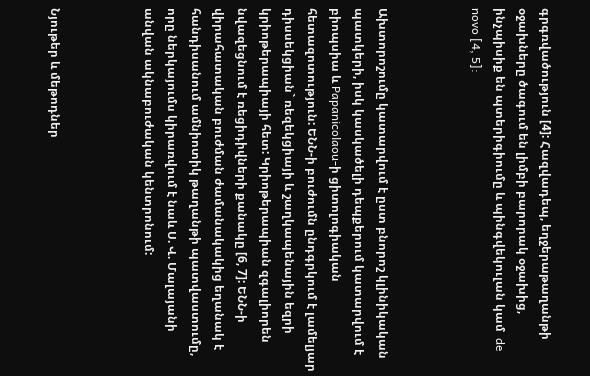գրգռվածություն [4]: Հազվադեպ, եղջերաթաղանթի օջախները ծագում են լիմբի բարորակ օջախից, ինչպիսիք են պտերիգիումը և պինգվեկուլան կամ  de novo [4, 5]:



Ախտորոշումը կատարվում է ըստ բնորոշ կլինիկական պատկերի, իսկ կասկածելի դեպքերում կատարվում է բիոպսիա և Papanicolaou-ի ցիտոլոգիական հետազոտություն: ԵՆՆ-ի բուժումն ընդգրկում է լամելյար դիսսեկցիան` ռեզեկցիայի և շաղկապենային եզրի կրիոթերապիայի հետ: Կրիոթերապիան զգալիորեն նվազեցնում է ռեցիդիվների քանակը [6, 7]: ԵՆՆ-ի վիրահատական բուժման ժամանակակից եղանակ է հանդիսանում ամնիոտիկ թաղանթի պատվաստումը, որը ներկայումս կիրառվում է նաև Ս. Վ. Մալայանի անվան ակնաբուժական կենտրոնում:



Նյութեր և մեթոդներ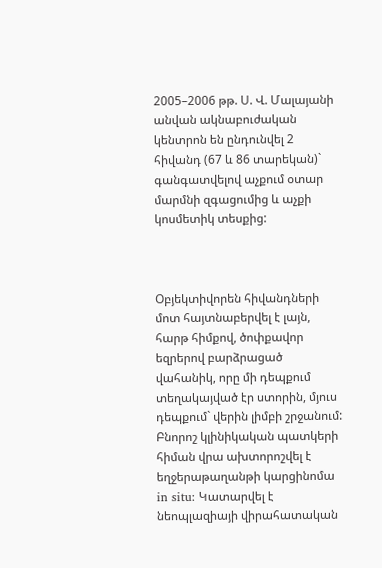2005–2006 թթ. Ս. Վ. Մալայանի անվան ակնաբուժական կենտրոն են ընդունվել 2 հիվանդ (67 և 86 տարեկան)` գանգատվելով աչքում օտար մարմնի զգացումից և աչքի կոսմետիկ տեսքից:



Օբյեկտիվորեն հիվանդների մոտ հայտնաբերվել է լայն, հարթ հիմքով, ծոփքավոր եզրերով բարձրացած վահանիկ, որը մի դեպքում տեղակայված էր ստորին, մյուս դեպքում` վերին լիմբի շրջանում: Բնորոշ կլինիկական պատկերի հիման վրա ախտորոշվել է եղջերաթաղանթի կարցինոմա in situ: Կատարվել է նեոպլազիայի վիրահատական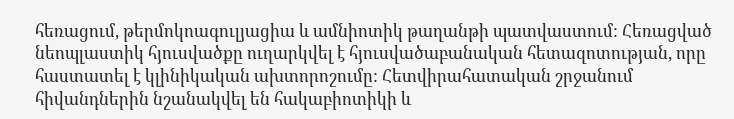հեռացում, թերմոկոագուլյացիա և ամնիոտիկ թաղանթի պատվաստում: Հեռացված նեոպլաստիկ հյուսվածքը ուղարկվել է հյուսվածաբանական հետազոտության, որը հաստատել է կլինիկական ախտորոշումը: Հետվիրահատական շրջանում հիվանդներին նշանակվել են հակաբիոտիկի և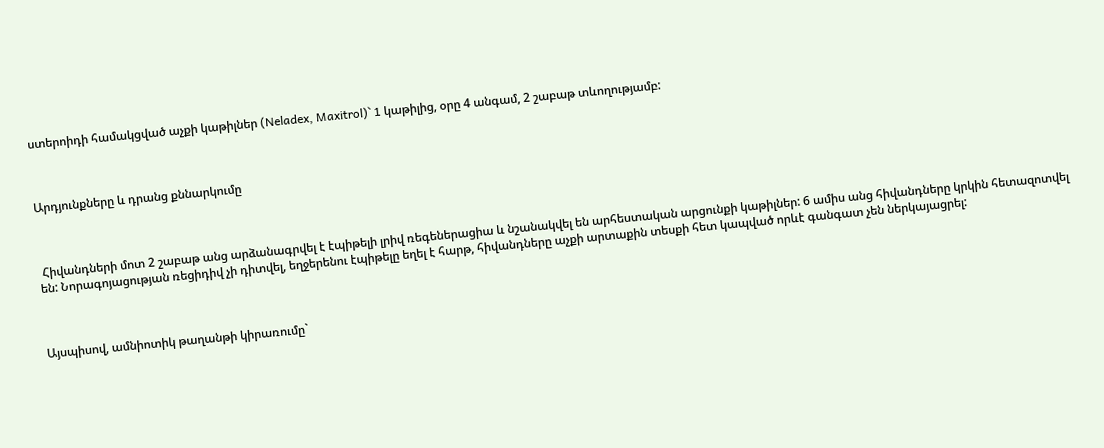ստերոիդի համակցված աչքի կաթիլներ (Neladex, Maxitrol)` 1 կաթիլից, օրը 4 անգամ, 2 շաբաթ տևողությամբ:



Արդյունքները և դրանց քննարկումը



 Հիվանդների մոտ 2 շաբաթ անց արձանագրվել է էպիթելի լրիվ ռեգեներացիա և նշանակվել են արհեստական արցունքի կաթիլներ: 6 ամիս անց հիվանդները կրկին հետազոտվել են: Նորագոյացության ռեցիդիվ չի դիտվել, եղջերենու էպիթելը եղել է հարթ, հիվանդները աչքի արտաքին տեսքի հետ կապված որևէ գանգատ չեն ներկայացրել:



Այսպիսով, ամնիոտիկ թաղանթի կիրառումը`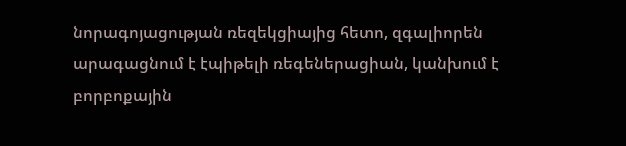նորագոյացության ռեզեկցիայից հետո, զգալիորեն արագացնում է էպիթելի ռեգեներացիան, կանխում է բորբոքային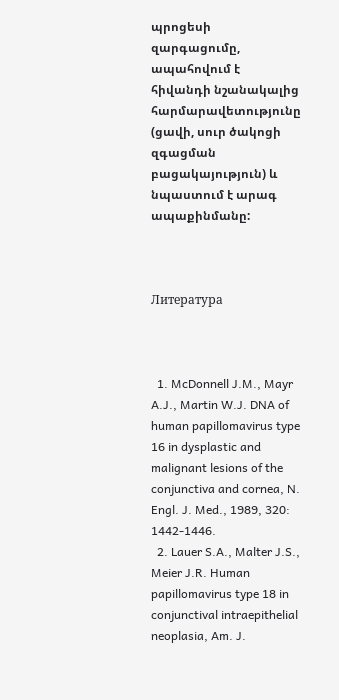պրոցեսի զարգացումը, ապահովում է հիվանդի նշանակալից հարմարավետությունը (ցավի, սուր ծակոցի զգացման բացակայություն) և նպաստում է արագ ապաքինմանը:



Литература



  1. McDonnell J.M., Mayr A.J., Martin W.J. DNA of human papillomavirus type 16 in dysplastic and malignant lesions of the conjunctiva and cornea, N. Engl. J. Med., 1989, 320: 1442-1446.
  2. Lauer S.A., Malter J.S., Meier J.R. Human papillomavirus type 18 in conjunctival intraepithelial neoplasia, Am. J.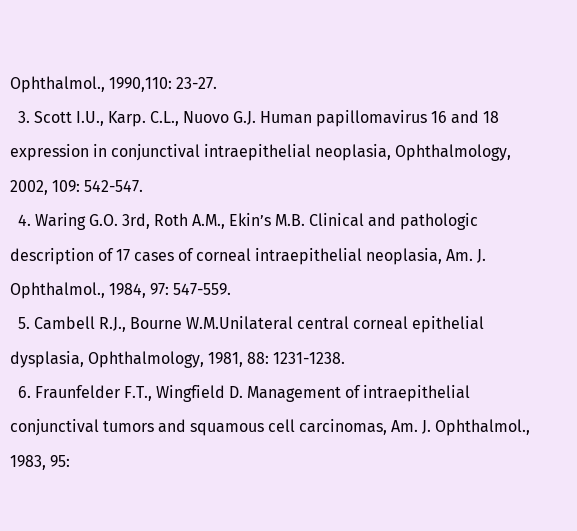Ophthalmol., 1990,110: 23-27.
  3. Scott I.U., Karp. C.L., Nuovo G.J. Human papillomavirus 16 and 18 expression in conjunctival intraepithelial neoplasia, Ophthalmology, 2002, 109: 542-547.
  4. Waring G.O. 3rd, Roth A.M., Ekin’s M.B. Clinical and pathologic description of 17 cases of corneal intraepithelial neoplasia, Am. J. Ophthalmol., 1984, 97: 547-559.
  5. Cambell R.J., Bourne W.M.Unilateral central corneal epithelial dysplasia, Ophthalmology, 1981, 88: 1231-1238.
  6. Fraunfelder F.T., Wingfield D. Management of intraepithelial conjunctival tumors and squamous cell carcinomas, Am. J. Ophthalmol., 1983, 95: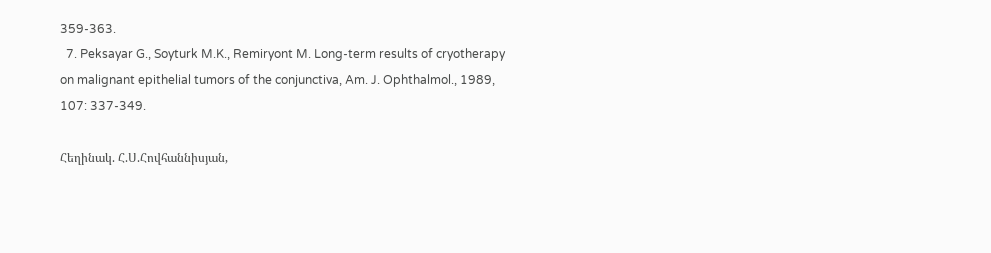359-363.
  7. Peksayar G., Soyturk M.K., Remiryont M. Long-term results of cryotherapy on malignant epithelial tumors of the conjunctiva, Am. J. Ophthalmol., 1989, 107: 337-349.

Հեղինակ. Հ.Ս.Հովհաննիսյան,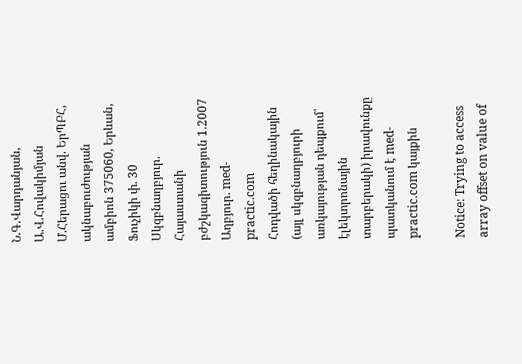Ն.Գ.Վարդանյան, Ա.Վ.Հովակիմյան Մ.Հերացու անվ. ԵրՊԲՀ, ակնաբուժության ամբիոն 375060, Երևան, Ֆուչիկի փ. 30
Սկզբնաղբյուր. Հայաստանի բժշկագիտություն 1.2007
Աղբյուր. med-practic.com
Հոդվածի հեղինակային (այլ սկզբնաղբյուրի առկայության դեպքում՝ էլեկտրոնային տարբերակի) իրավունքը պատկանում է med-practic.com կայքին

Notice: Trying to access array offset on value of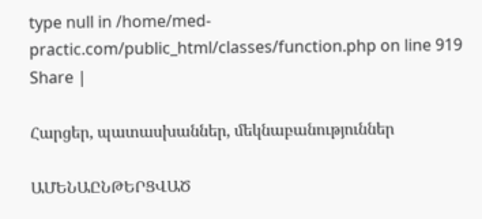type null in /home/med-practic.com/public_html/classes/function.php on line 919
Share |

Հարցեր, պատասխաններ, մեկնաբանություններ

ԱՄԵՆԱԸՆԹԵՐՑՎԱԾ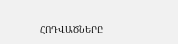ՀՈԴՎԱԾՆԵՐԸ